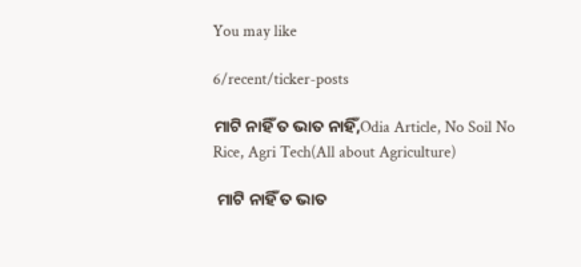You may like

6/recent/ticker-posts

ମାଟି ନାହିଁ ତ ଭାତ ନାହିଁ,Odia Article, No Soil No Rice, Agri Tech(All about Agriculture)

 ମାଟି ନାହିଁ ତ ଭାତ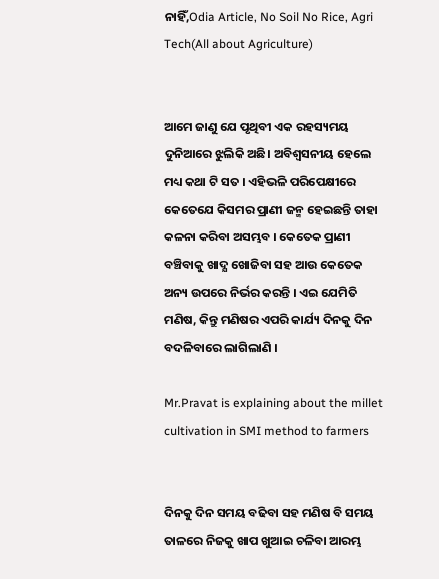ନାହିଁ,Odia Article, No Soil No Rice, Agri Tech(All about Agriculture)


ଆମେ ଜାଣୁ ଯେ ପୃଥିବୀ ଏକ ରହସ୍ୟମୟ ଦୁନିଆରେ ଝୁଲିକି ଅଛି। ଅବିଶ୍ଵସନୀୟ ହେଲେ ମଧ୍ୟ କଥା ଟି ସତ । ଏହିଭଳି ପରିପେକ୍ଷୀରେ କେତେଯେ କିସମର ପ୍ରାଣୀ ଜନ୍ମ ହେଇଛନ୍ତି ତାହା କଳନା କରିବା ଅସମ୍ଭବ । କେତେକ ପ୍ରାଣୀ ବଞ୍ଚିବାକୁ ଖାଦ୍ଯ ଖୋଜିବା ସହ ଆଉ କେତେକ ଅନ୍ୟ ଉପରେ ନିର୍ଭର କରନ୍ତି । ଏଇ ଯେମିତି ମଣିଷ, କିନ୍ତୁ ମଣିଷର ଏପରି କାର୍ଯ୍ୟ ଦିନକୁ ଦିନ ବଦଳିବାରେ ଲାଗିଲାଣି ।

Mr.Pravat is explaining about the millet cultivation in SMI method to farmers


ଦିନକୁ ଦିନ ସମୟ ବଢିବା ସହ ମଣିଷ ବି ସମୟ ତାଳରେ ନିଜକୁ ଖାପ ଖୁଆଇ ଚଳିବା ଆରମ୍ଭ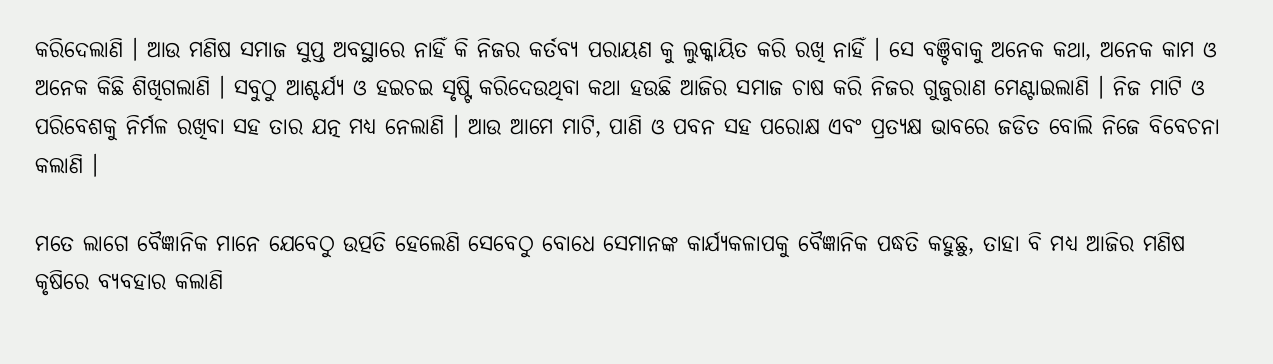କରିଦେଲାଣି । ଆଉ ମଣିଷ ସମାଜ ସୁପ୍ତ ଅବସ୍ଥାରେ ନାହିଁ କି ନିଜର କର୍ତବ୍ୟ ପରାୟଣ କୁ ଲୁକ୍କାୟିତ କରି ରଖି ନାହିଁ । ସେ ବଞ୍ଚିବାକୁ ଅନେକ କଥା, ଅନେକ କାମ ଓ ଅନେକ କିଛି ଶିଖିଗଲାଣି । ସବୁଠୁ ଆଶ୍ଚର୍ଯ୍ୟ ଓ ହଇଚଇ ସୃଷ୍ଟି କରିଦେଉଥିବା କଥା ହଉଛି ଆଜିର ସମାଜ ଚାଷ କରି ନିଜର ଗୁଜୁରାଣ ମେଣ୍ଟାଇଲାଣି । ନିଜ ମାଟି ଓ ପରିବେଶକୁ ନିର୍ମଳ ରଖିବା ସହ ତାର ଯତ୍ନ ମଧ୍ୟ ନେଲାଣି । ଆଉ ଆମେ ମାଟି, ପାଣି ଓ ପବନ ସହ ପରୋକ୍ଷ ଏବଂ ପ୍ରତ୍ଯକ୍ଷ ଭାବରେ ଜଡିତ ବୋଲି ନିଜେ ବିବେଚନା କଲାଣି ।

ମତେ ଲାଗେ ବୈଜ୍ଞାନିକ ମାନେ ଯେବେଠୁ ଉତ୍ପତି ହେଲେଣି ସେବେଠୁ ବୋଧେ ସେମାନଙ୍କ କାର୍ଯ୍ୟକଳାପକୁ ବୈଜ୍ଞାନିକ ପଦ୍ଧତି କହୁଛୁ, ତାହା ବି ମଧ୍ୟ ଆଜିର ମଣିଷ କୃଷିରେ ବ୍ୟବହାର କଲାଣି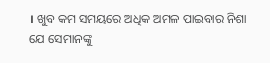। ଖୁବ କମ ସମୟରେ ଅଧିକ ଅମଳ ପାଇବାର ନିଶା ଯେ ସେମାନଙ୍କୁ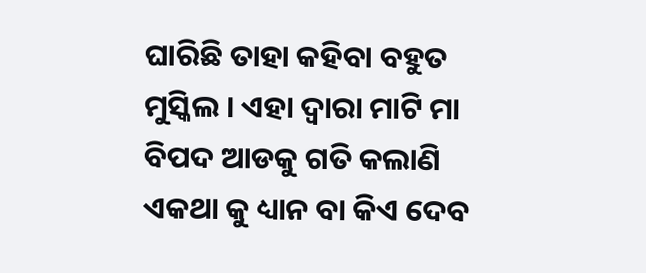ଘାରିଛି ତାହା କହିବା ବହୁତ ମୁସ୍କିଲ । ଏହା ଦ୍ଵାରା ମାଟି ମା ବିପଦ ଆଡକୁ ଗତି କଲାଣି ଏକଥା କୁ ଧ୍ୟାନ ବା କିଏ ଦେବ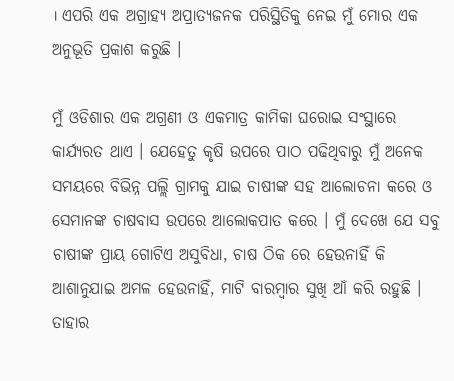। ଏପରି ଏକ ଅଗ୍ରାହ୍ୟ ଅପ୍ରାତ୍ୟଜନକ ପରିସ୍ଥିତିକୁ ନେଇ ମୁଁ ମୋର ଏକ ଅନୁଭୂତି ପ୍ରକାଶ କରୁଛି ।

ମୁଁ ଓଡିଶାର ଏକ ଅଗ୍ରଣୀ ଓ ଏକମାତ୍ର କାମିକା ଘରୋଇ ସଂସ୍ଥାରେ କାର୍ଯ୍ୟରତ ଥାଏ । ଯେହେତୁ କୃଷି ଉପରେ ପାଠ ପଢିଥିବାରୁ ମୁଁ ଅନେକ ସମୟରେ ବିଭିନ୍ନ ପଲ୍ଲି ଗ୍ରାମକୁ ଯାଇ ଚାଷୀଙ୍କ ସହ ଆଲୋଚନା କରେ ଓ ସେମାନଙ୍କ ଚାଷବାସ ଉପରେ ଆଲୋକପାତ କରେ । ମୁଁ ଦେଖେ ଯେ ସବୁ ଚାଷୀଙ୍କ ପ୍ରାୟ ଗୋଟିଏ ଅସୁବିଧା, ଚାଷ ଠିକ ରେ ହେଉନାହିଁ କି ଆଶାନୁଯାଇ ଅମଳ ହେଉନାହିଁ, ମାଟି ବାରମ୍ବାର ସୁଖି ଆଁ କରି ରହୁଛି । ତାହାର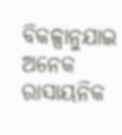ବିକଳ୍ପାନୁଯାଇ ଅନେକ ରାସାୟନିକ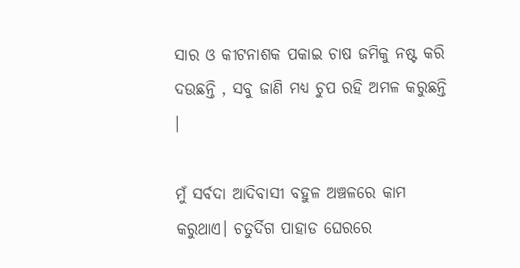ସାର ଓ କୀଟନାଶକ ପକାଇ ଚାଷ ଜମିକୁ ନଷ୍ଟ କରି ଦଉଛନ୍ତି , ସବୁ ଜାଣି ମଧ୍ୟ ଚୁପ ରହି ଅମଳ କରୁଛନ୍ତି ।

ମୁଁ ସର୍ବଦା ଆଦିବାସୀ ବହୁଳ ଅଞ୍ଚଳରେ କାମ କରୁଥାଏ। ଚତୁର୍ଦିଗ ପାହାଡ ଘେରରେ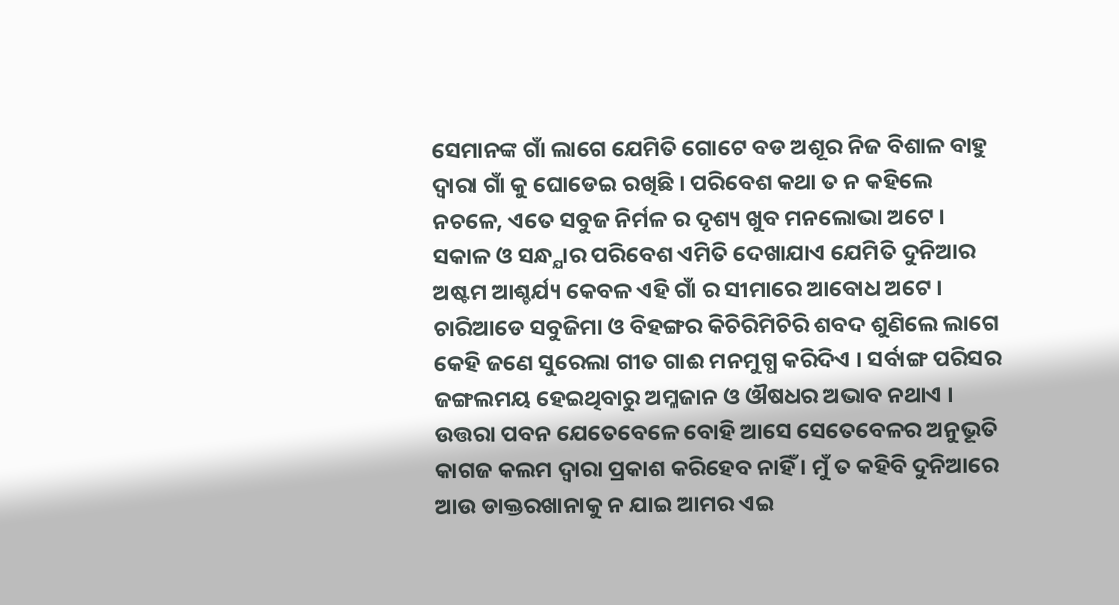ସେମାନଙ୍କ ଗାଁ ଲାଗେ ଯେମିତି ଗୋଟେ ବଡ ଅଶୂର ନିଜ ବିଶାଳ ବାହୁ ଦ୍ଵାରା ଗାଁ କୁ ଘୋଡେଇ ରଖିଛି । ପରିବେଶ କଥା ତ ନ କହିଲେ ନଚଳେ, ଏତେ ସବୁଜ ନିର୍ମଳ ର ଦୃଶ୍ୟ ଖୁବ ମନଲୋଭା ଅଟେ । ସକାଳ ଓ ସନ୍ଧ୍ଯାର ପରିବେଶ ଏମିତି ଦେଖାଯାଏ ଯେମିତି ଦୁନିଆର ଅଷ୍ଟମ ଆଶ୍ଚର୍ଯ୍ୟ କେବଳ ଏହି ଗାଁ ର ସୀମାରେ ଆବୋଧ ଅଟେ । ଚାରିଆଡେ ସବୁଜିମା ଓ ବିହଙ୍ଗର କିଚିରିମିଚିରି ଶବଦ ଶୁଣିଲେ ଲାଗେ କେହି ଜଣେ ସୁରେଲା ଗୀତ ଗାଈ ମନମୁଗ୍ଧ କରିଦିଏ । ସର୍ବାଙ୍ଗ ପରିସର ଜଙ୍ଗଲମୟ ହେଇଥିବାରୁ ଅମ୍ଳଜାନ ଓ ଔଷଧର ଅଭାବ ନଥାଏ । ଉତ୍ତରା ପବନ ଯେତେବେଳେ ବୋହି ଆସେ ସେତେବେଳର ଅନୁଭୂତି କାଗଜ କଲମ ଦ୍ଵାରା ପ୍ରକାଶ କରିହେବ ନାହିଁ । ମୁଁ ତ କହିବି ଦୁନିଆରେ ଆଉ ଡାକ୍ତରଖାନାକୁ ନ ଯାଇ ଆମର ଏଇ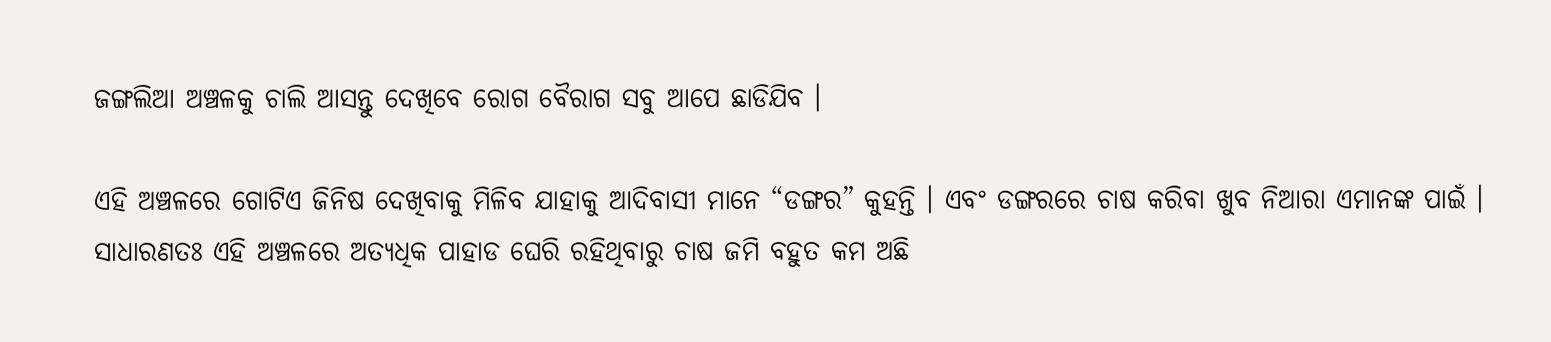ଜଙ୍ଗଲିଆ ଅଞ୍ଚଳକୁ ଚାଲି ଆସନ୍ତୁ ଦେଖିବେ ରୋଗ ବୈରାଗ ସବୁ ଆପେ ଛାଡିଯିବ ।

ଏହି ଅଞ୍ଚଳରେ ଗୋଟିଏ ଜିନିଷ ଦେଖିବାକୁ ମିଳିବ ଯାହାକୁ ଆଦିବାସୀ ମାନେ “ଡଙ୍ଗର” କୁହନ୍ତି । ଏବଂ ଡଙ୍ଗରରେ ଚାଷ କରିବା ଖୁବ ନିଆରା ଏମାନଙ୍କ ପାଇଁ । ସାଧାରଣତଃ ଏହି ଅଞ୍ଚଳରେ ଅତ୍ୟଧିକ ପାହାଡ ଘେରି ରହିଥିବାରୁ ଚାଷ ଜମି ବହୁତ କମ ଅଛି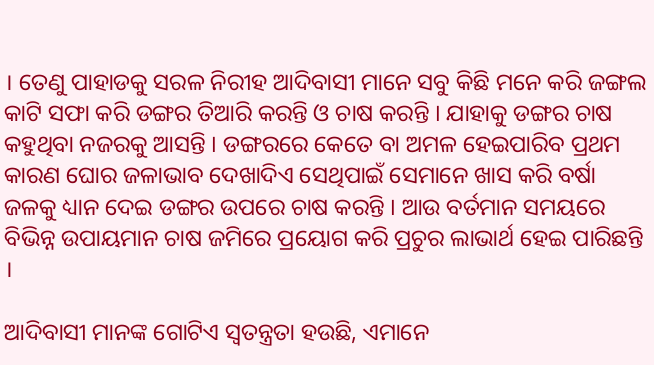। ତେଣୁ ପାହାଡକୁ ସରଳ ନିରୀହ ଆଦିବାସୀ ମାନେ ସବୁ କିଛି ମନେ କରି ଜଙ୍ଗଲ କାଟି ସଫା କରି ଡଙ୍ଗର ତିଆରି କରନ୍ତି ଓ ଚାଷ କରନ୍ତି । ଯାହାକୁ ଡଙ୍ଗର ଚାଷ କହୁଥିବା ନଜରକୁ ଆସନ୍ତି । ଡଙ୍ଗରରେ କେତେ ବା ଅମଳ ହେଇପାରିବ ପ୍ରଥମ କାରଣ ଘୋର ଜଳାଭାବ ଦେଖାଦିଏ ସେଥିପାଇଁ ସେମାନେ ଖାସ କରି ବର୍ଷା ଜଳକୁ ଧ୍ୟାନ ଦେଇ ଡଙ୍ଗର ଉପରେ ଚାଷ କରନ୍ତି । ଆଉ ବର୍ତମାନ ସମୟରେ ବିଭିନ୍ନ ଉପାୟମାନ ଚାଷ ଜମିରେ ପ୍ରୟୋଗ କରି ପ୍ରଚୁର ଲାଭାର୍ଥ ହେଇ ପାରିଛନ୍ତି ।

ଆଦିବାସୀ ମାନଙ୍କ ଗୋଟିଏ ସ୍ଵତନ୍ତ୍ରତା ହଉଛି, ଏମାନେ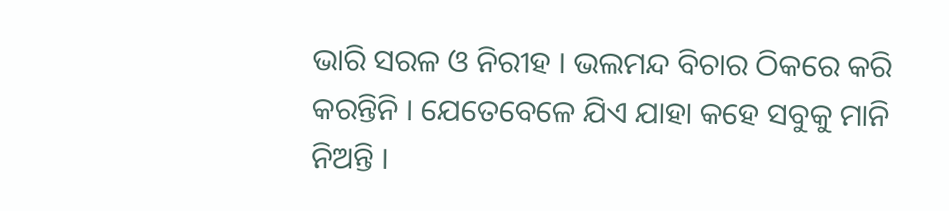ଭାରି ସରଳ ଓ ନିରୀହ । ଭଲମନ୍ଦ ବିଚାର ଠିକରେ କରି କରନ୍ତିନି । ଯେତେବେଳେ ଯିଏ ଯାହା କହେ ସବୁକୁ ମାନି ନିଅନ୍ତି ।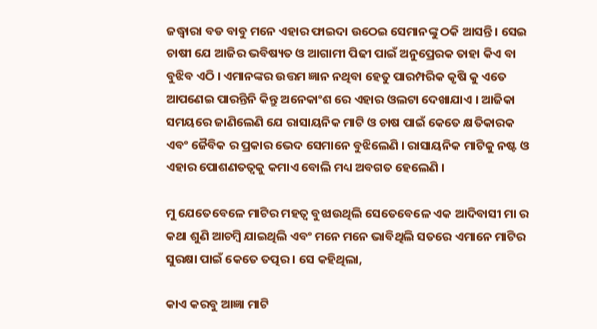ଜଦ୍ଧ୍ବାରା ବଡ ବାବୁ ମନେ ଏହାର ଫାଇଦା ଉଠେଇ ସେମାନଙ୍କୁ ଠକି ଆସନ୍ତି । ସେଇ ଚାଷୀ ଯେ ଆଜିର ଭବିଷ୍ୟତ ଓ ଆଗାମୀ ପିଢୀ ପାଇଁ ଅନୁପ୍ରେରକ ତାହା କିଏ ବା ବୁଝିବ ଏଠି । ଏମାନଙ୍କର ଉତ୍ତମ ଜ୍ଞାନ ନଥିବା ହେତୁ ପାରମ୍ପରିକ କୃଷି କୁ ଏତେ ଆପଣେଇ ପାରନ୍ତିନି କିନ୍ତୁ ଅନେକାଂଶ ରେ ଏହାର ଓଲଟା ଦେଖାଯାଏ । ଆଜିକା ସମୟରେ ଜାଣିଲେଣି ଯେ ରାସାୟନିକ ମାଟି ଓ ଚାଷ ପାଇଁ କେତେ କ୍ଷତିକାରକ ଏବଂ ଜୈବିକ ର ପ୍ରକାର ଭେଦ ସେମାନେ ବୁଝିଲେଣି । ରାସାୟନିକ ମାଟିକୁ ନଷ୍ଟ ଓ ଏହାର ପୋଶଣତତ୍ବକୁ କମାଏ ବୋଲି ମଧ୍ୟ ଅବଗତ ହେଲେଣି ।

ମୁ ଯେତେବେଳେ ମାଟିର ମହତ୍ଵ ବୁଝାଉଥିଲି ସେତେବେଳେ ଏକ ଆଦିବାସୀ ମା ର କଥା ଶୁଣି ଆଚମ୍ବି ଯାଇଥିଲି ଏବଂ ମନେ ମନେ ଭାବିଥିଲି ସତରେ ଏମାନେ ମାଟିର ସୁରକ୍ଷା ପାଇଁ କେତେ ତତ୍ପର । ସେ କହିଥିଲା,

କାଏ କରବୁ ଆଜ୍ଞା ମାଟି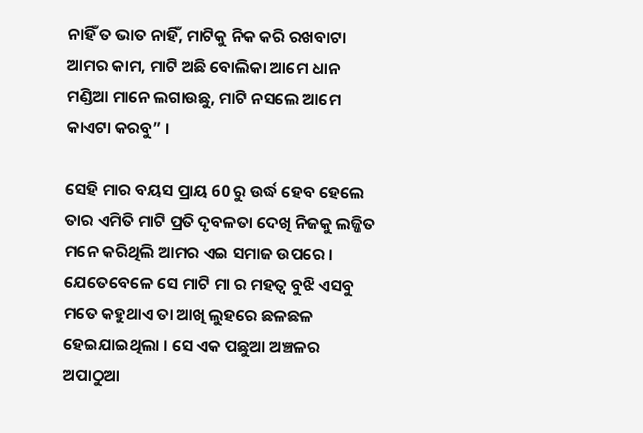ନାହିଁ ତ ଭାତ ନାହିଁ, ମାଟିକୁ ନିକ କରି ରଖବାଟା ଆମର କାମ, ମାଟି ଅଛି ବୋଲିକା ଆମେ ଧାନ ମଣ୍ଡିଆ ମାନେ ଲଗାଉଛୁ, ମାଟି ନସଲେ ଆମେ କାଏଟା କରବୁ” ।

ସେହି ମାର ବୟସ ପ୍ରାୟ 60 ରୁ ଉର୍ଦ୍ଧ ହେବ ହେଲେ ତାର ଏମିତି ମାଟି ପ୍ରତି ଦୃବଳତା ଦେଖି ନିଜକୁ ଲଜ୍ଜିତ ମନେ କରିଥିଲି ଆମର ଏଇ ସମାଜ ଉପରେ । ଯେତେବେଳେ ସେ ମାଟି ମା ର ମହତ୍ଵ ବୁଝି ଏସବୁ ମତେ କହୁଥାଏ ତା ଆଖି ଲୁହରେ ଛଳଛଳ ହେଇଯାଇଥିଲା । ସେ ଏକ ପଛୁଆ ଅଞ୍ଚଳର ଅପାଠୁଆ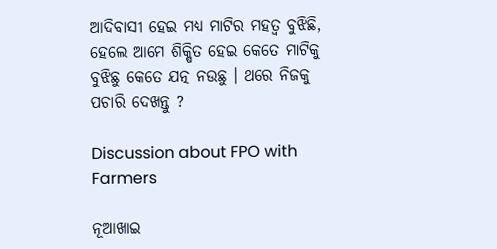ଆଦିବାସୀ ହେଇ ମଧ୍ୟ ମାଟିର ମହତ୍ଵ ବୁଝିଛି, ହେଲେ ଆମେ ଶିକ୍ଷିତ ହେଇ କେତେ ମାଟିକୁ ବୁଝିଛୁ କେତେ ଯତ୍ନ ନଉଛୁ । ଥରେ ନିଜକୁ ପଚାରି ଦେଖନ୍ତୁ ?

Discussion about FPO with Farmers

ନୂଆଖାଇ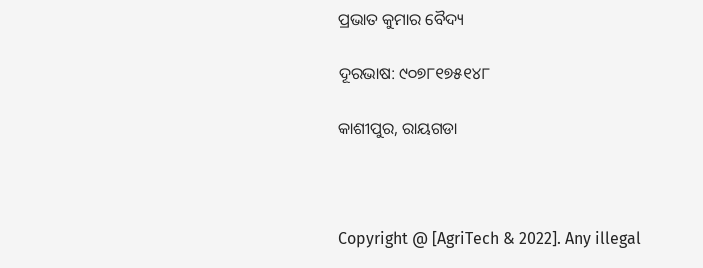ପ୍ରଭାତ କୁମାର ବୈଦ୍ୟ

ଦୂରଭାଷ: ୯୦୭୮୧୭୫୧୪୮

କାଶୀପୁର, ରାୟଗଡା



Copyright @ [AgriTech & 2022]. Any illegal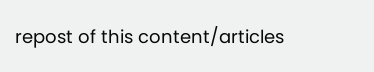repost of this content/articles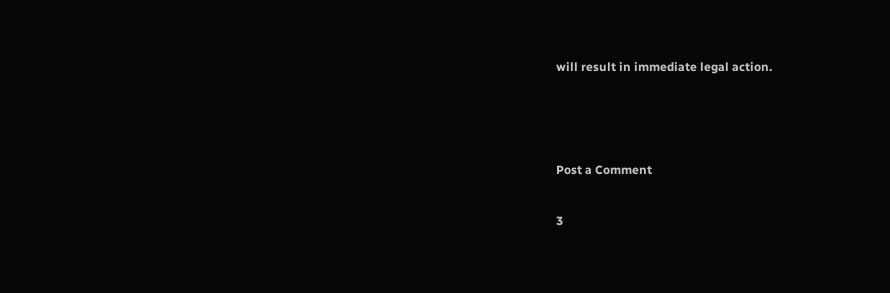will result in immediate legal action.



Post a Comment

3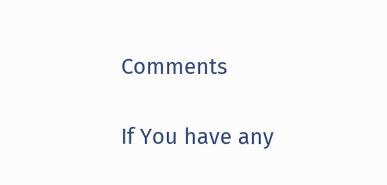Comments

If You have any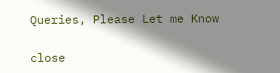Queries, Please Let me Know

close